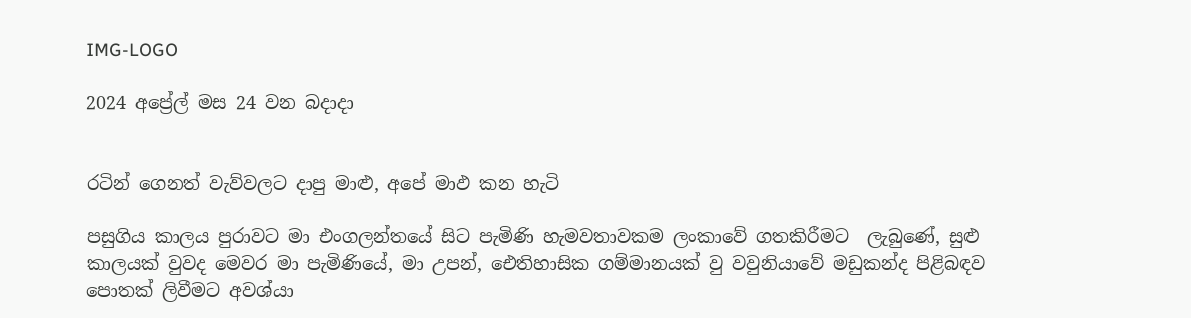IMG-LOGO

2024 අප්‍රේල් මස 24 වන බදාදා


රටින් ගෙනත් වැව්වලට දාපු මාළු, අපේ මාඵ කන හැටි

පසුගිය කාලය පුරාවට මා එංගලන්තයේ සිට පැමිණි හැමවතාවකම ලංකාවේ ගතකිරීමට  ලැබුණේ, සුළු කාලයක් වුවද මෙවර මා පැමිණියේ, මා උපන්, ඓතිහාසික ගම්මානයක් වු වවුනියාවේ මඩුකන්ද පිළිබඳව පොතක් ලිවීමට අවශ්යා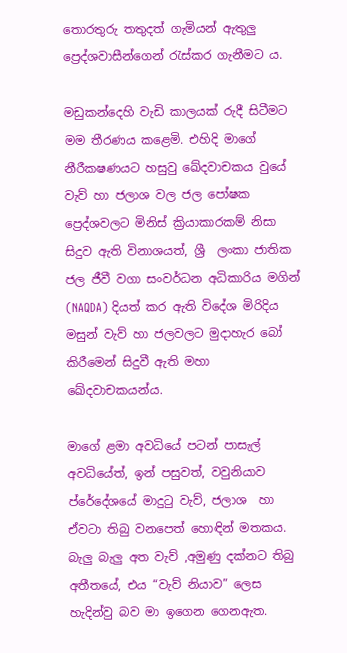තොරතුරු තතුදත් ගැමියන් ඇතුලු ප්‍රෙද්ශවාසීන්ගෙන් රැස්කර ගැනීමට ය.

මඩුකන්දෙහි වැඩි කාලයක් රුදී සිටීමට මම තීරණය කළෙමි. එහිදි මාගේ නීරීකෂණයට හසුවු ඛේදවාචකය වුයේ  වැව් හා ජලාශ වල ජල පෝෂක ප්‍රෙද්ශවලට මිනිස් ක්‍රියාකාරකම් නිසා සිදුව ඇති විනාශයත්, ශ්‍රී  ලංකා ජාතික ජල ජීවී වගා සංවර්ධන අධිකාරිය මගින් (NAQDA) දියත් කර ඇති විදේශ මිරිදිය මසුන් වැව් හා ජලවලට මුදාහැර බෝ කිරීමෙන් සිදුවී ඇති මහා ඛේදවාචකයන්ය.

මාගේ ළමා අවධියේ පටන් පාසැල් අවධියේත්, ඉන් පසුවත්, වවුනියාව ප්රේදේශයේ මාදුටු වැව්, ජලාශ  හා ඒවටා තිබු වනපෙත් හොඳින් මතකය. බැලු බැලු අත වැව් ,අමුණු දක්නට තිබු අතීතයේ, එය “වැව් නියාව” ලෙස හැදින්වු බව මා ඉගෙන ගෙනඇත.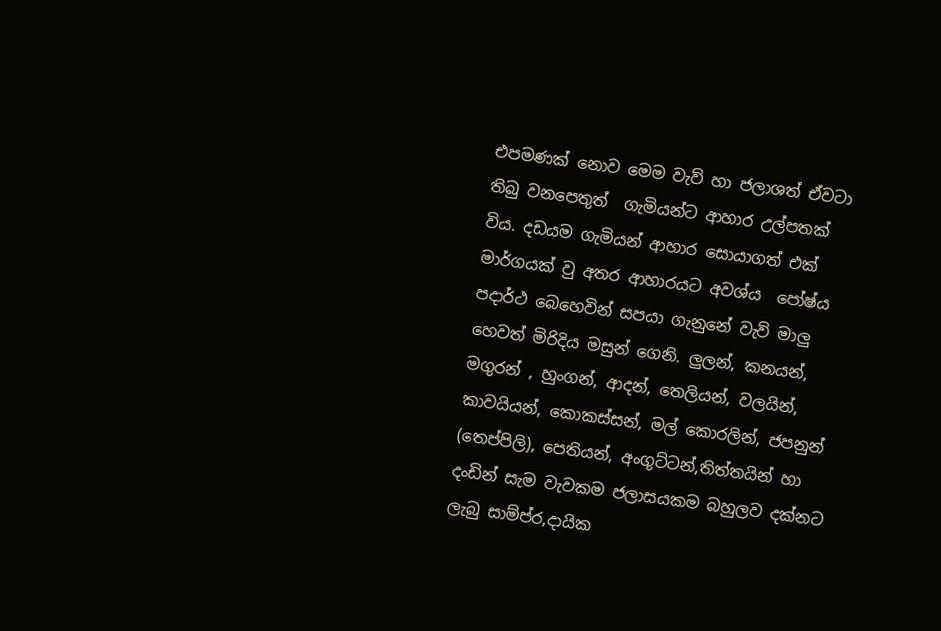එපමණක් නොව මෙම වැව් හා ජලාශත් ඒවටා තිබු වනපෙතුත්  ගැමියන්ට ආහාර උල්පතක් විය. දඩයම ගැමියන් ආහාර සොයාගත් එක් මාර්ගයක් වු අතර ආහාරයට අවශ්ය  පෝෂ්ය  පදාර්ථ බෙහෙවින් සපයා ගැනුනේ වැව් මාලු හෙවත් මිරිදිය මසුන් ගෙනි. ලුලන්, කනයන්, මගුරන් , හුංගන්, ආදන්, තෙලියන්, වලයින්, කාවයියන්, කොකස්සන්, මල් කොරලින්, ජපනුන් (තෙප්පිලි), පෙතියන්, අංගුට්ටන්,තිත්තයින් හා දංඩින් සැම වැවකම ජලාසයකම බහුලව දක්නට ලැබු සාම්ප්ර,දායික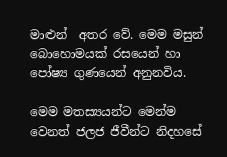මාළුන්  අතර වේ. මෙම මසුන් බොහොමයක් රසයෙන් හා පෝෂ්‍ය ගුණයෙන් අනුනවිය.

මෙම මතස්‍යයන්ට මෙන්ම වෙනත් ජලජ ජීවීන්ට නිදහසේ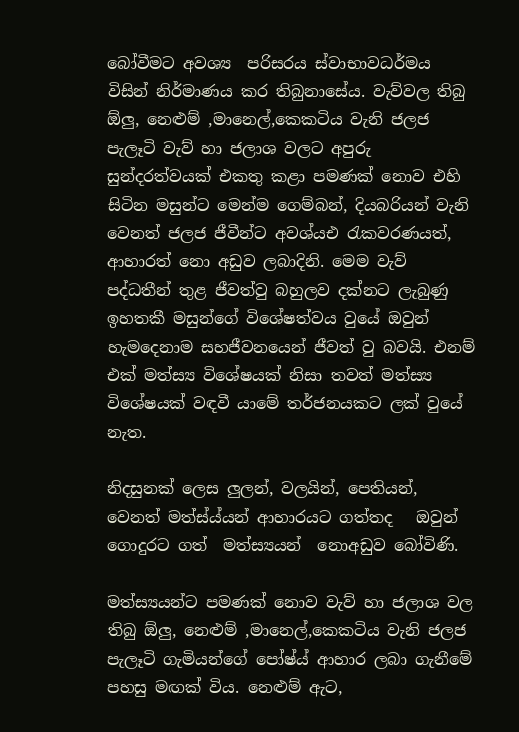බෝවීමට අවශ්‍ය  පරිසරය ස්වාභාවධර්මය  විසින් නිර්මාණය කර තිබුනාසේය. වැව්වල තිබු ඕලු, නෙළුම් ,මානෙල්,කෙකටිය වැනි ජලජ පැලෑටි වැව් හා ජලාශ වලට අපුරු සුන්දරත්වයක් එකතු කළා පමණක් නොව එහි සිටින මසුන්ට මෙන්ම ගෙම්බන්, දියබරියන් වැනි වෙනත් ජලජ ජීවීන්ට අවශ්යඑ රැකවරණයත්, ආහාරත් නො අඩුව ලබාදිනි. මෙම වැව් පද්ධතීන් තුළ ජීවත්වු බහුලව දක්නට ලැබුණු ඉහතකී මසුන්ගේ වි‍ශේෂත්වය වුයේ ඔවුන් හැමදෙනාම සහජීවනයෙන් ජීවත් වු බවයි. එනම් එක් මත්ස්‍ය විශේෂයක් නිසා තවත් මත්ස්‍ය   විශේෂයක් වඳවී යාමේ තර්ජනයකට ලක් වුයේ නැත.

නිදසුනක් ලෙස ලුලන්, වලයින්, පෙතියන්, වෙනත් මත්ස්ය්යන් ආහාරයට ගත්තද   ඔවුන් ගොදුරට ගත්  මත්ස්‍යයන්  නොඅඩුව බෝවිණි.

මත්ස්‍යයන්ට පමණක් නොව වැව් හා ජලාශ වල තිබු ඕලු, නෙළුම් ,මානෙල්,කෙකටිය වැනි ජලජ පැලෑටි ගැමියන්ගේ පෝෂ්ය් ආහාර ලබා ගැනීමේ පහසු මඟක් විය. නෙළුම් ඇට,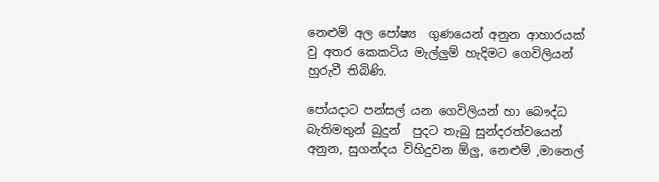නෙළුම් අල පෝෂ්‍ය  ගුණයෙන් අනුන ආහාරයක් වු අතර කෙකටිය මැල්ලුම් හැදිමට ගෙවිලියන් හුරුවී තිබිණි.

පෝයදාට පන්සල් යන ගෙවිලියන් හා බෞද්ධ බැතිමතුන් බුදුන්  පුදට තැබු සුන්දරත්වයෙන් අනුන, සුගන්දය විහිදුවන ඕලු, නෙළුම් ,මානෙල්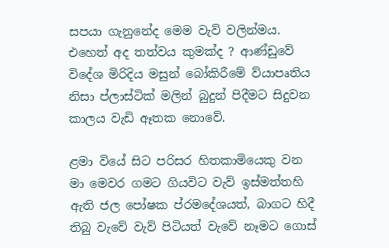සපයා ගැනුනේද මෙම වැව් වලින්මය. එහෙත් අද තත්වය කුමක්ද ? ආණ්ඩුවේ විදේශ මිරිදිය මසුන් බෝකිරීමේ ව්යාපෘතිය නිසා ප්ලාස්ටික් මලින් බුදුන් පිදීමට සිදුවන කාලය වැඩි ඈතක නොවේ.

ළමා වියේ සිට පරිසර හිතකාමියෙකු වන මා මෙවර ගමට ගියවිට වැව් ඉස්මත්තහි  ඇති ජල පෝෂක ප්රමදේශයත්, බාගට හිදී තිබු වැවේ වැව් පිටියත් වැවේ නෑමට ගොස්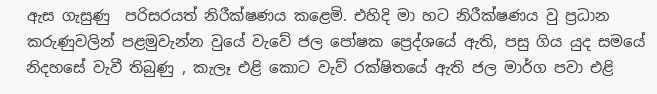ඇස ගැසුණු  පරිසරයත් නිරීක්ෂණය කළෙමි. එහිදි මා හට නිරීක්ෂණය වු ප්‍රධාන කරුණුවලින් පළමුවැන්න වුයේ වැවේ ජල පෝෂක ප්‍රෙද්ශයේ ඇති, පසු ගිය යුද සමයේ නිදහසේ වැවී තිබුණු , කැලෑ එළි කොට වැව් රක්ෂිතයේ ඇති ජල මාර්ග පවා එළි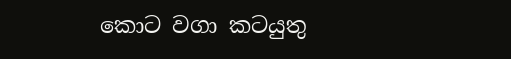කොට වගා කටයුතු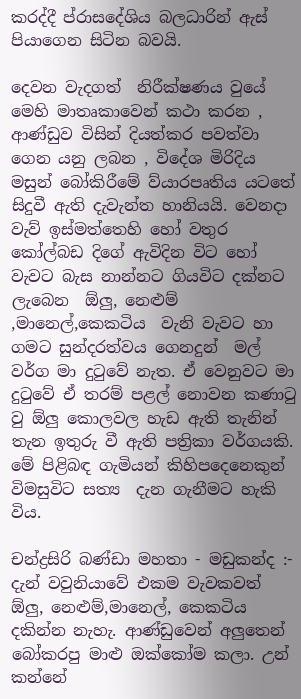කරද්දී ප්රාසදේශිය බලධාරින් ඇස් පියාගෙන සිටින බවයි.

දෙවන වැදගත්  නිරීක්ෂණය වුයේ මෙහි මාතෘකාවෙන් කථා කරන , ආණ්ඩුව විසින් දියත්කර පවත්වා ගෙන යනු ලබන , විදේශ මිරිදිය මසුන් බෝකිරීමේ ව්යාරපෘතිය යටතේ සිදුවී ඇති දැවැන්ත හානියයි. වෙනදා වැව් ඉස්මත්තෙහි හෝ වතුර කෝල්බඩ දිගේ ඇවිදින විට හෝ වැවට බැස නාන්නට ගියවිට දක්නට ලැබෙන  ඕලු, නෙළුම් ,මානෙල්,කෙකටිය  වැනි වැවට හා ගමට සුන්දරත්වය ගෙනදුන්  මල් වර්ග මා දුටුවේ නැත. ඒ වෙනුවට මා දුටුවේ ඒ තරම් පළල් නොවන කණාටු වු ඕලු කොලවල හැඩ ඇති තැනින් තැන ඉතුරු වී ඇති පත්‍රිකා වර්ගයකි. මේ පිළිබඳ ගැමියන් කිහිපදෙනෙකුන් විමසුවිට සත්‍ය  දැන ගැනීමට හැකි විය.

චන්ද්‍රසිරි බණ්ඩා මහතා - මඩුකන්ද :- දැන් වවුනියාවේ එකම වැවකවත් ඕලු, නෙළුම්,මානෙල්, කෙකටිය දකින්න නැහැ. ආණ්ඩුවෙන් අලුතෙන් බෝකරපු මාළු ඔක්කෝම කලා. උන් කන්නේ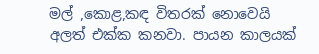මල් ,කොළ,කඳ විතරක් නොවෙයි අලත් එක්ක කනවා. පායන කාලයක්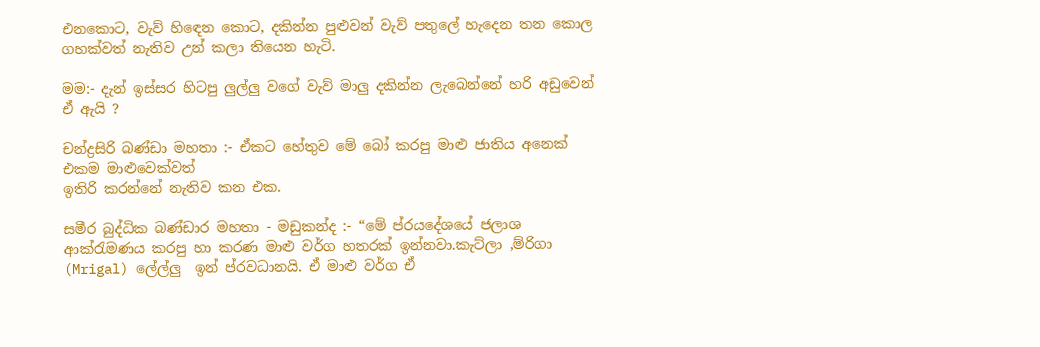එනකොට, වැව් හිඳෙන කොට, දකින්න පුළුවන් වැව් පතුලේ හැදෙන තන කොල ගහක්වත් නැතිව උන් කලා තියෙන හැටි.

මම:- දැන් ඉස්සර හිටපු ලුල්ලු වගේ වැව් මාලු දකින්න ලැබෙන්නේ හරි අඩුවෙන් ඒ ඇයි ?

චන්ද්‍රසිරි බණ්ඩා මහතා :- ඒකට හේතුව මේ බෝ කරපු මාළු ජාතිය අනෙක් එකම මාළුවෙක්වත්
ඉතිරි කරන්නේ නැතිව කන එක.

සමීර බුද්ධික බණ්ඩාර මහතා - මඩුකන්ද :- “මේ ප්රයදේශයේ ජලාශ ආක්රැමණය කරපු හා කරණ මාළු වර්ග හතරක් ඉන්නවා.කැට්ලා ,ම්රිගා (Mrigal) ලේල්ලු  ඉන් ප්රවධානයි. ඒ මාළු වර්ග ඒ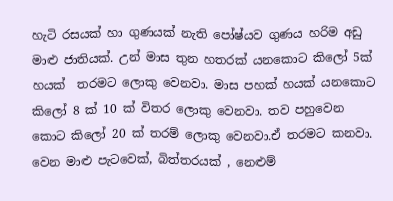හැටි රසයක් හා ගුණයක් නැති පෝෂ්යව ගුණය හරිම අඩු මාළු ජාතියක්. උන් මාස තුන හතරක් යනකොට කිලෝ 5ක් හයක්  තරමට ලොකු වෙනවා. මාස පහක් හයක් යනකොට කිලෝ 8 ක් 10 ක් විතර ලොකු වෙනවා. තව පහුවෙන කොට කිලෝ 20 ක් තරම් ලොකු වෙනවා.ඒ තරමට කනවා. වෙන මාළු පැටවෙක්, බිත්තරයක් , නෙළුම්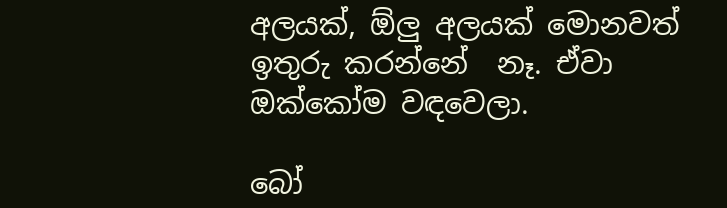අලයක්, ඕලු අලයක් මොනවත් ඉතුරු කරන්නේ  නෑ. ඒවා ඔක්කෝම වඳවෙලා.

බෝ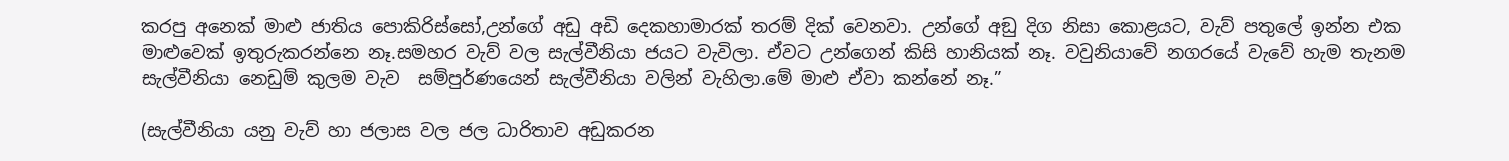කරපු අනෙක් මාළු ජාතිය පොකිරිස්සෝ,උන්ගේ අඩු අඩි දෙකහාමාරක් තරම් දික් වෙනවා. උන්ගේ අඞු දිග නිසා කොළයට, වැව් පතුලේ ඉන්න එක මාළුවෙක් ඉතුරුකරන්නෙ නෑ.සමහර වැව් වල සැල්වීනියා ජයට වැවිලා. ඒවට උන්ගෙන් කිසි හානියක් නෑ. වවුනියාවේ නගරයේ වැවේ හැම තැනම සැල්වීනියා නෙඩුම් කුලම වැව  සම්පුර්ණයෙන් සැල්වීනියා වලින් වැහිලා.මේ මාළු ඒවා කන්නේ නෑ.”

(සැල්වීනියා යනු වැව් හා ජලාස වල ජල ධාරිතාව අඩුකරන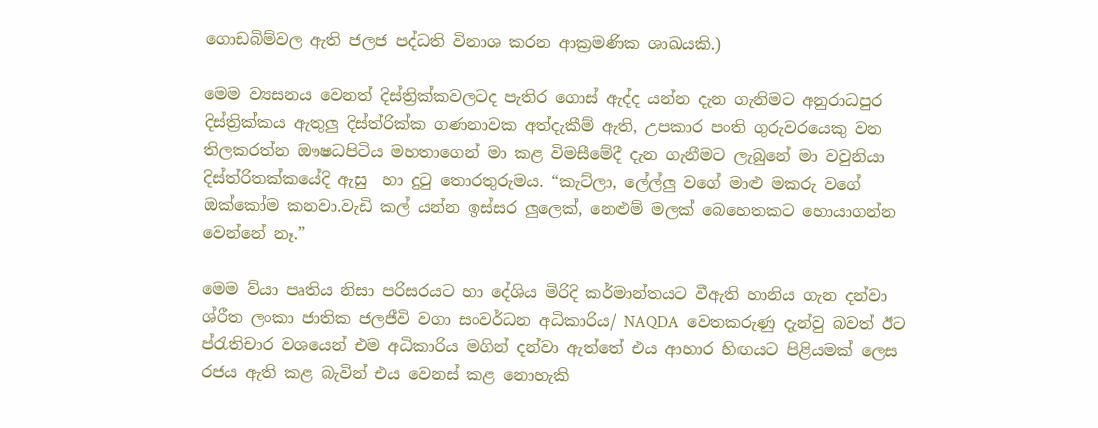ගොඩබිම්වල ඇති ජලජ පද්ධති විනාශ කරන ආක්‍රමණික ශාඛයකි.)

මෙම ව්‍යසනය වෙනත් දිස්ත්‍රික්කවලටද පැතිර ගොස් ඇද්ද යන්න දැන ගැනිමට අනුරාධපුර දිස්ත්‍රික්කය ඇතුලු දිස්ත්රි‍ක්ක ගණනාවක අත්දැකීම් ඇති, උපකාර පංති ගුරුවරයෙකු වන තිලකරත්න ඖෂධපිටිය මහතාගෙන් මා කළ විමසීමේදී දැන ගැනීමට ලැබුනේ මා වවුනියා දිස්ත්රිතක්කයේදි ඇසු  හා දුටු තොරතුරුමය. “කැට්ලා, ලේල්ලු වගේ මාළු මකරු වගේ ඔක්කෝම කනවා.වැඩි කල් යන්න ඉස්සර ලුලෙක්, නෙළුම් මලක් බෙහෙතකට හොයාගන්න වෙන්නේ නෑ.”

මෙම ව්යා පෘතිය නිසා පරිසරයට හා දේශිය මිරිදි කර්මාන්තයට වීඇති හානිය ගැන දන්වා ශ්රීත ලංකා ජාතික ජලජීවි වගා සංවර්ධන අධිකාරිය/ NAQDA  වෙතකරුණු දැන්වු බවත් ඊට ප්රැතිචාර වශයෙන් එම අධිකාරිය මගින් දන්වා ඇත්තේ එය ආහාර හිඟයට පිළියමක් ලෙස රජය ඇති කළ බැවින් එය වෙනස් කළ නොහැකි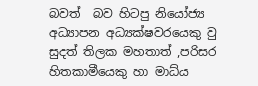බවත්  බව හිටපු නියෝජ්‍ය අධ්‍යාපන අධ්‍යක්ෂවරයෙකු වු සුදත් තිලක මහතාත් ,පරිසර හිතකාමීයෙකු හා මාධ්ය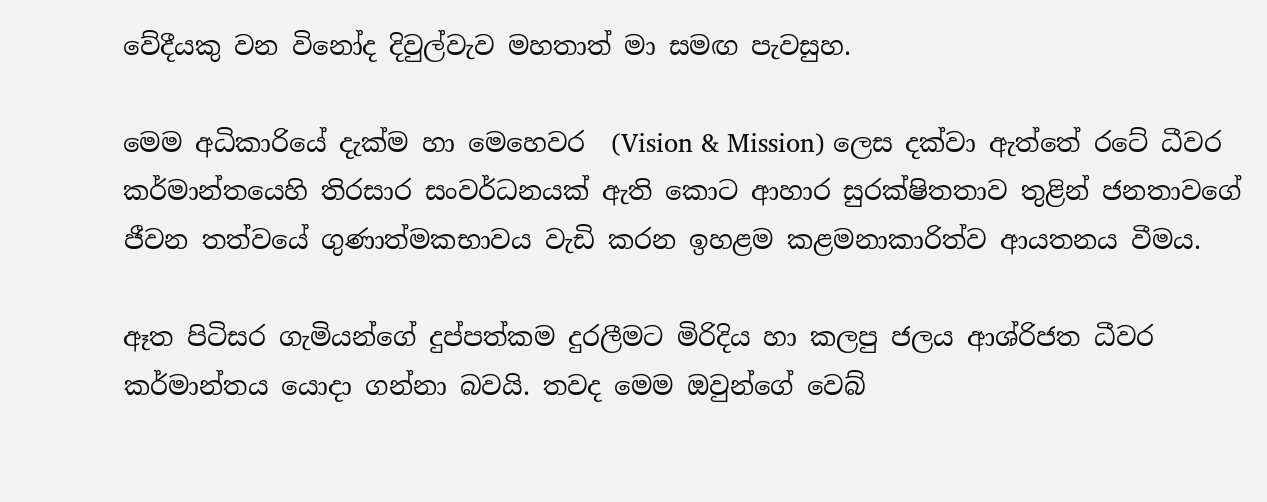වේදීයකු වන විනෝද දිවුල්වැව මහතාත් මා සමඟ පැවසුහ.

මෙම අධිකාරියේ දැක්ම හා මෙහෙවර  (Vision & Mission) ලෙස දක්වා ඇත්තේ රටේ ධීවර කර්මාන්තයෙහි තිරසාර සංවර්ධනයක් ඇති කොට ආහාර සුරක්ෂිතතාව තුළින් ජනතාවගේ ජීවන තත්වයේ ගුණාත්මකභාවය වැඩි කරන ඉහළම කළමනාකාරිත්ව ආයතනය වීමය.

ඈත පිටිසර ගැමියන්ගේ දුප්පත්කම දුරලීමට මිරිදිය හා කලපු ජලය ආශ්රිජත ධීවර කර්මාන්තය යොදා ගන්නා බවයි. තවද මෙම ඔවුන්ගේ වෙබ්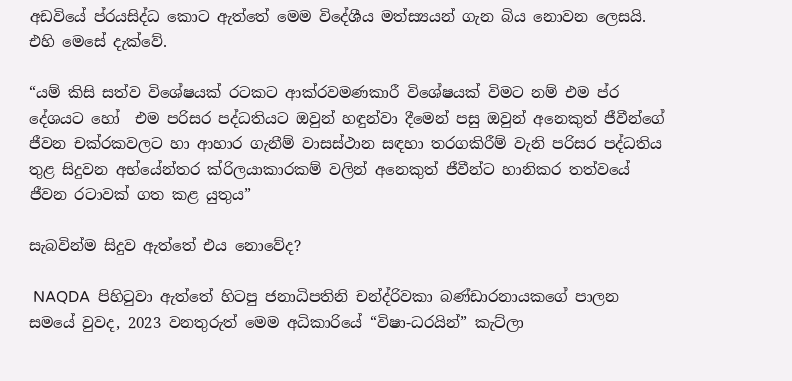අඩවියේ ප්රයසිද්ධ කොට ඇත්තේ මෙම විදේශීය මත්ස්‍යයන් ගැන බිය නොවන ලෙසයි. එහි මෙසේ දැක්වේ.

“යම් කිසි සත්ව විශේෂයක් රටකට ආක්රවමණකාරී විශේෂයක් විමට නම් එම ප්ර දේශයට හෝ  එම පරිසර පද්ධතියට ඔවුන් හඳුන්වා දීමෙන් පසු ඔවුන් අනෙකුත් ජීවීන්ගේ ජීවන චක්රකවලට හා ආහාර ගැනීම් වාසස්ථාන සඳහා තරගකිරීම් වැනි පරිසර පද්ධතිය තුළ සිදුවන අභ්යේන්තර ක්රිලයාකාරකම් වලින් අනෙකුත් ජීවීන්ට හානිකර තත්වයේ ජීවන රටාවක් ගත කළ යුතුය”

සැබවින්ම සිදුව ඇත්තේ එය නොවේද?

 NAQDA  පිහිටුවා ඇත්තේ හිටපු ජනාධිපතිනි චන්ද්රිවකා බණ්ඩාරනායකගේ පාලන සමයේ වුවද, 2023 වනතුරුත් ‍මෙම අධිකාරියේ “විෂා-ධරයින්” කැට්ලා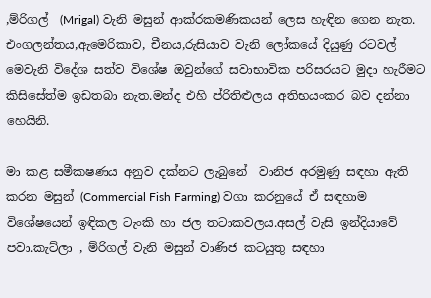,ම්රිගල්  (Mrigal) වැනි මසුන් ආක්රකමණිකයන් ලෙස හැඳින ගෙන නැත.
එංගලන්තය,ඇමෙරිකාව, චීනය,රුසියාව වැනි ලෝකයේ දියුණු රටවල් මෙවැනි විදේශ සත්ව විශේෂ ඔවුන්ගේ සවාභාවික පරිසරයට මුදා හැරීමට කිසිසේත්ම ඉඩතබා නැත.මන්ද එහි ප්රිතිළුලය අතිභයංකර බව දන්නා හෙයිනි.

මා කළ සමීකෂණය අනුව දක්නට ලැබුනේ  වානිජ අරමුණු සඳහා ඇති කරන මසුන් (Commercial Fish Farming) වගා කරනුයේ ඒ සඳහාම විශේෂයෙන් ඉඳිකල ටැංකි හා ජල තටාකවලය.අසල් වැසි ඉන්දියාවේ පවා.කැට්ලා , ම්රිගල් වැනි මසුන් වාණිජ කටයුතු සඳහා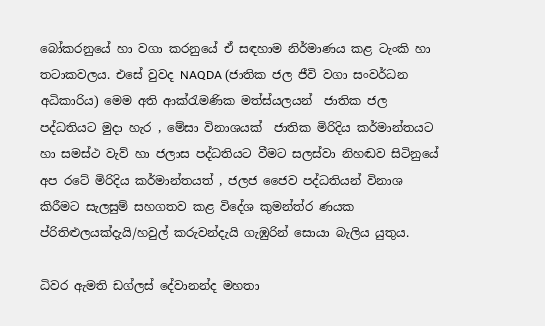බෝකරනුයේ හා වගා කරනුයේ ඒ සඳහාම නිර්මාණය කළ ටැංකි හා තටාකවලය. එසේ වුවද NAQDA (ජාතික ජල ජීවි වගා සංවර්ධන අධිකාරිය) මෙම අති ආක්රැමණික මත්ස්යලයන්  ජාතික ජල පද්ධතියට මුදා හැර , මේසා විනාශයක්  ජාතික මිරිදිය කර්මාන්තයට හා සමස්ථ වැව් හා ජලාස පද්ධතියට වීමට සලස්වා නිහඬව සිටිනුයේ  අප රටේ මිරිදිය කර්මාන්තයත් , ජලජ ජෛව පද්ධතියන් විනාශ කිරීමට සැලසුම් සහගතව කළ විදේශ කුමන්ත්ර ණයක ප්රිතිළුලයක්දැයි/හවුල් කරුවන්දැයි ගැඹුරින් සොයා බැලිය යුතුය.

ධිවර ඇමති ඩග්ලස් දේවානන්ද මහතා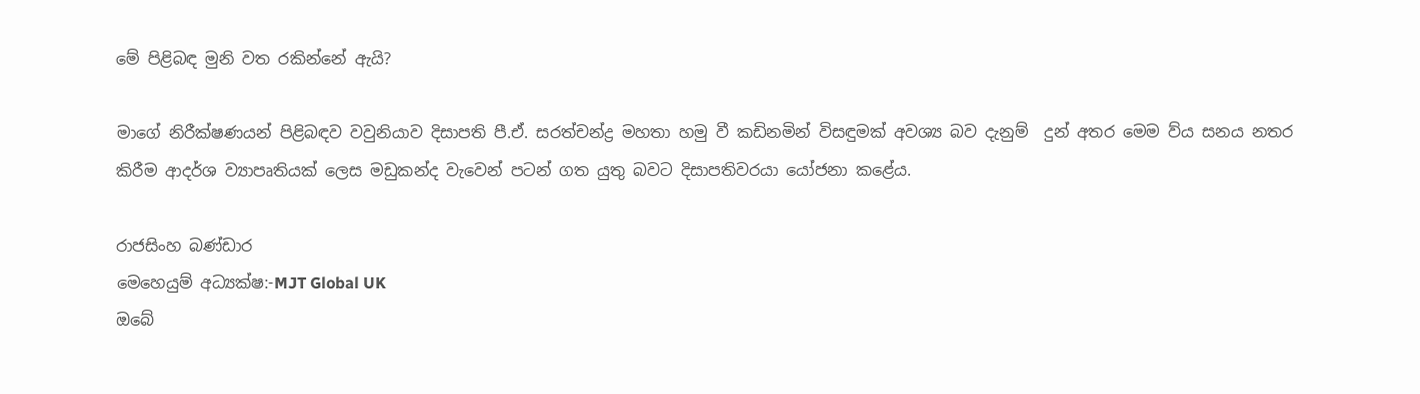මේ පිළිබඳ මුනි වත රකින්නේ ඇයි?

මාගේ නිරීක්ෂණයන් පිළිබඳව වවුනියාව දිසාපති පී.ඒ. සරත්චන්ද්‍ර මහතා හමු වී කඩිනමින් විසඳුමක් අවශ්‍ය බව දැනුම්  දුන් අතර මෙම ව්ය සනය නතර කිරීම ආදර්ශ ව්‍යාපෘතියක් ලෙස මඩුකන්ද වැවෙන් පටන් ගත යුතු බවට දිසාපතිවරයා යෝජනා කළේය.

රාජසිංහ බණ්ඩාර
මෙහෙයුම් අධ්‍යක්ෂ:-MJT Global UK
ඔබේ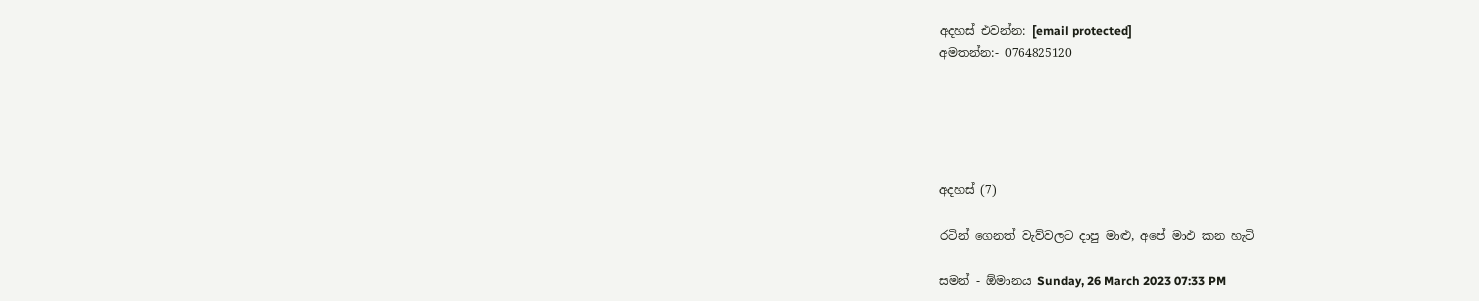අදහස් එවන්න: [email protected]
අමතන්න:- 0764825120





අදහස් (7)

රටින් ගෙනත් වැව්වලට දාපු මාළු, අපේ මාඵ කන හැටි

සමන් - ඕමානය Sunday, 26 March 2023 07:33 PM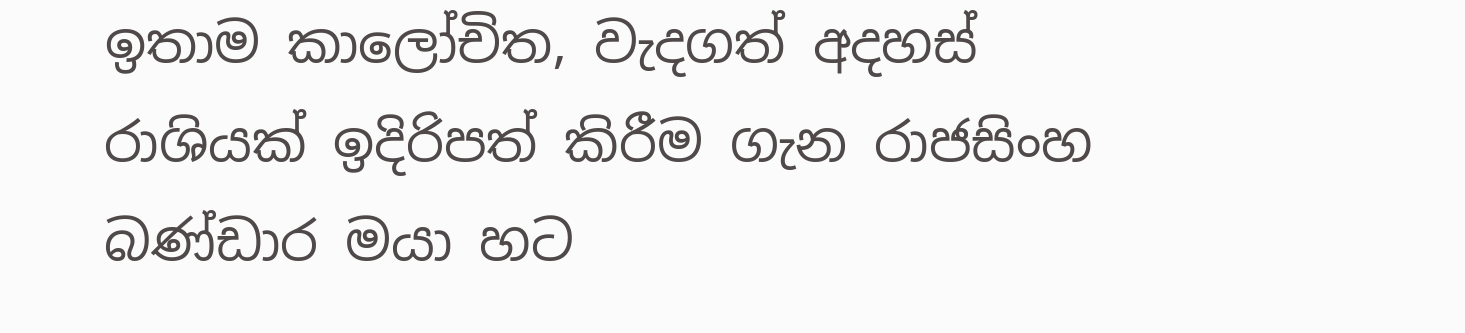ඉතාම කාලෝචිත, වැදගත් අදහස් රාශියක් ඉදිරිපත් කිරීම ගැන රාජසිංහ බණ්ඩාර මයා හට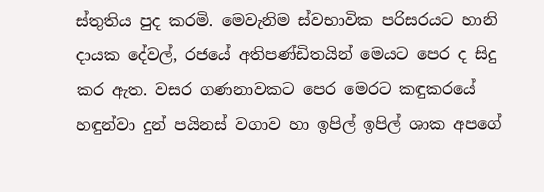ස්තුතිය පුද කරමි. මෙවැනිම ස්වභාවික පරිසරයට හානි දායක දේවල්, රජයේ අතිපණ්ඩිතයින් මෙයට පෙර ද සිදු කර ඇත. වසර ගණනාවකට පෙර මෙරට කඳුකරයේ හඳුන්වා දුන් පයිනස් වගාව හා ඉපිල් ඉපිල් ශාක අපගේ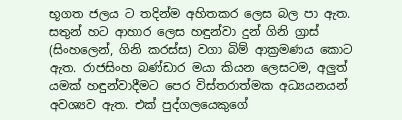භූගත ජලය ට තදින්ම අහිතකර ලෙස බල පා ඇත. සතුන් හට ආහාර ලෙස හඳුන්වා දුන් ගිනි ග්‍රාස් (සිංහලෙන්, ගිනි කරස්ස) වගා බිම් ආක්‍රමණය කොට ඇත. රාජසිංහ බණ්ඩාර මයා කියන ලෙසටම, අලුත් යමක් හඳුන්වාදීමට පෙර විස්තරාත්මක අධ්‍යයනයන් අවශ්‍යව ඇත. එක් පුද්ගලයෙකුගේ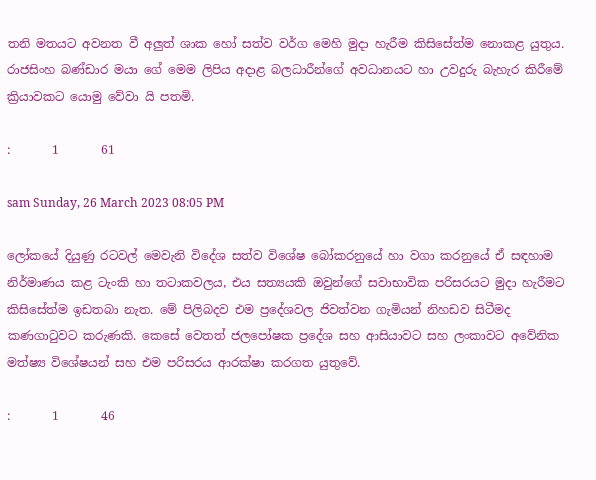තනි මතයට අවනත වී අලුත් ශාක හෝ සත්ව වර්ග මෙහි මුදා හැරීම කිසිසේත්ම නොකළ යුතුය. රාජසිංහ බණ්ඩාර මයා ගේ මෙම ලිපිය අදාළ බලධාරීන්ගේ අවධානයට හා උවදුරු බැහැර කිරීමේ ක්‍රියාවකට යොමු වේවා යි පතමි.

:       1       61

sam Sunday, 26 March 2023 08:05 PM

ලෝකයේ දියුණු රටවල් මෙවැනි විදේශ සත්ව විශේෂ බෝකරනුයේ හා වගා කරනුයේ ඒ සඳහාම නිර්මාණය කළ ටැංකි හා තටාකවලය, එය සත්‍යයකි ඔවුන්ගේ සවාභාවික පරිසරයට මුදා හැරීමට කිසිසේත්ම ඉඩතබා නැත. මේ පිලිබදව එම ප්‍රදේශවල ජිවත්වන ගැමියන් නිහඩව සිටීමද කණගාටුවට කරුණකි. කෙසේ වෙතත් ජලපෝෂක ප්‍රදේශ සහ ආසියාවට සහ ලංකාවට අවේනික මත්ෂ්‍ය විශේෂයන් සහ එම පරිසරය ආරක්ෂා කරගත යුතුවේ.

:       1       46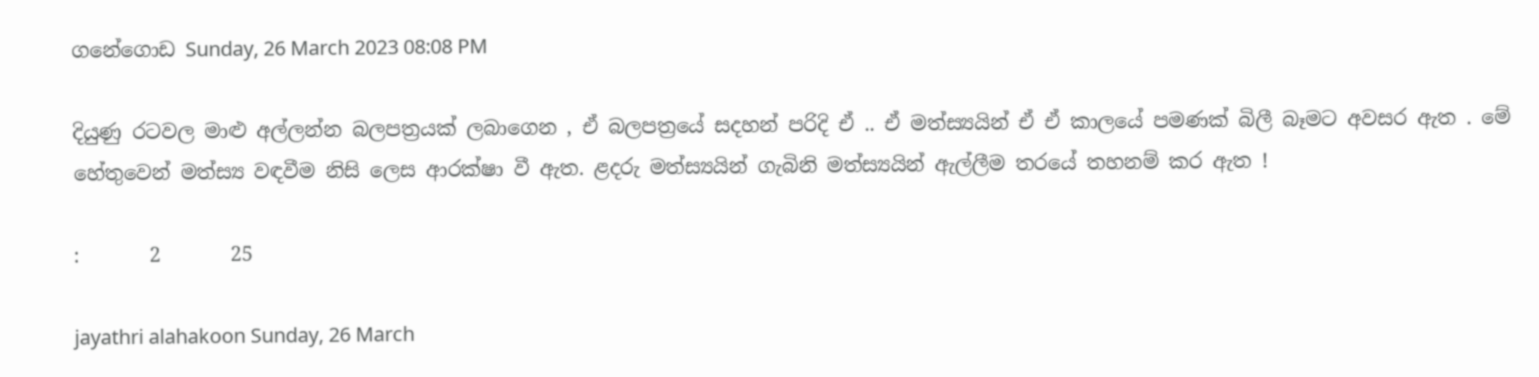ගනේගොඩ Sunday, 26 March 2023 08:08 PM

දියුණු රටවල මාළු අල්ලන්න බලපත්‍රයක් ලබාගෙන , ඒ බලපත්‍රයේ සදහන් පරිදි ඒ .. ඒ මත්ස්‍යයින් ඒ ඒ කාලයේ පමණක් බිලී බෑමට අවසර ඇත . මේ හේතුවෙන් මත්ස්‍ය වඳවීම නිසි ලෙස ආරක්ෂා වී ඇත. ළදරු මත්ස්‍යයින් ගැබිනි මත්ස්‍යයින් ඇල්ලීම තරයේ තහනම් කර ඇත !

:       2       25

jayathri alahakoon Sunday, 26 March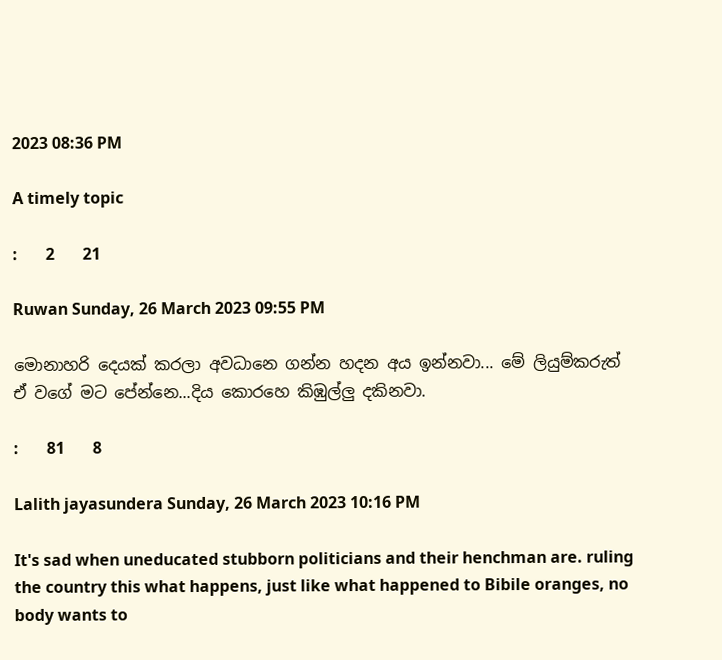2023 08:36 PM

A timely topic

:       2       21

Ruwan Sunday, 26 March 2023 09:55 PM

මොනාහරි දෙයක් කරලා අවධානෙ ගන්න හදන අය ඉන්නවා... මේ ලියුම්කරුත් ඒ වගේ මට පේන්නෙ...දිය කොරහෙ කිඹුල්ලු දකිනවා.

:       81       8

Lalith jayasundera Sunday, 26 March 2023 10:16 PM

It's sad when uneducated stubborn politicians and their henchman are. ruling the country this what happens, just like what happened to Bibile oranges, no body wants to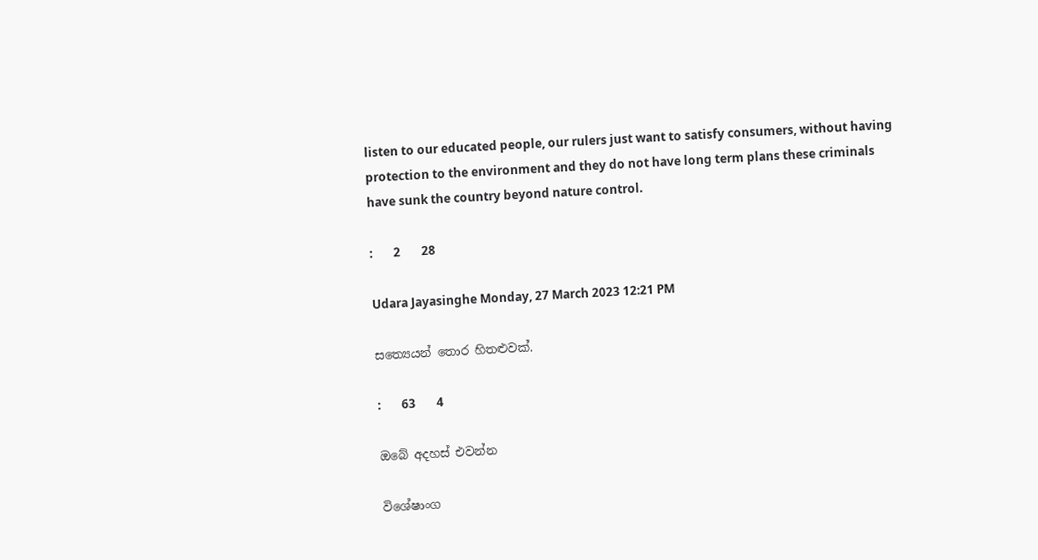listen to our educated people, our rulers just want to satisfy consumers, without having protection to the environment and they do not have long term plans these criminals have sunk the country beyond nature control.

:       2       28

Udara Jayasinghe Monday, 27 March 2023 12:21 PM

සත්‍යෙයන් තොර හිතළුවක්.

:       63       4

ඔබේ අදහස් එවන්න

විශේෂාංග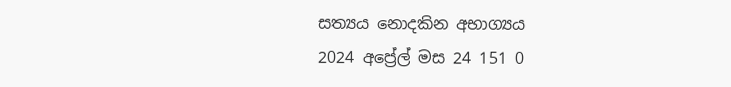සත්‍යය නොදකින අභාග්‍යය
2024 අප්‍රේල් මස 24 151 0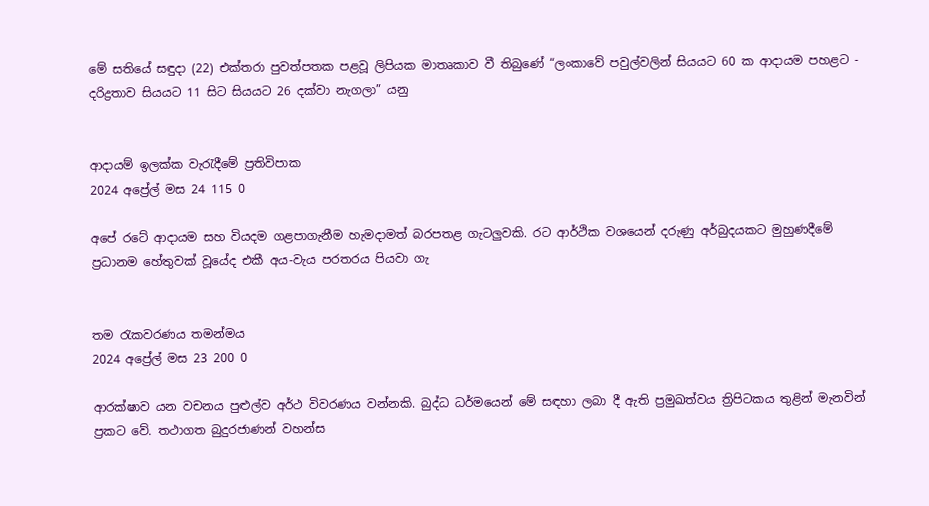මේ සතියේ සඳුදා (22) එක්තරා පුවත්පතක පළවූ ලිපියක මාතෘකාව වී තිබුණේ “ලංකාවේ පවුල්වලින් සියයට 60 ක ආදායම පහළට - දරිද්‍රතාව සියයට 11 සිට සියයට 26 දක්වා නැගලා” යනු


ආදායම් ඉලක්ක වැරැදීමේ ප්‍රතිවිපාක
2024 අප්‍රේල් මස 24 115 0

අපේ රටේ ආදායම සහ වියදම ගළපාගැනීම හැමදාමත් බරපතළ ගැටලුවකි. රට ආර්ථික වශයෙන් දරුණු අර්බුදයකට මුහුණදීමේ ප්‍රධානම හේතුවක් වූයේද එකී අය-වැය පරතරය පියවා ගැ


තම රැකවරණය තමන්මය
2024 අප්‍රේල් මස 23 200 0

ආරක්ෂාව යන වචනය පුළුල්ව අර්ථ විවරණය වන්නකි. බුද්ධ ධර්මයෙන් මේ සඳහා ලබා දී ඇති ප්‍රමුඛත්වය ත්‍රිපිටකය තුළින් මැනවින් ප්‍රකට වේ. තථාගත බුදුරජාණන් වහන්ස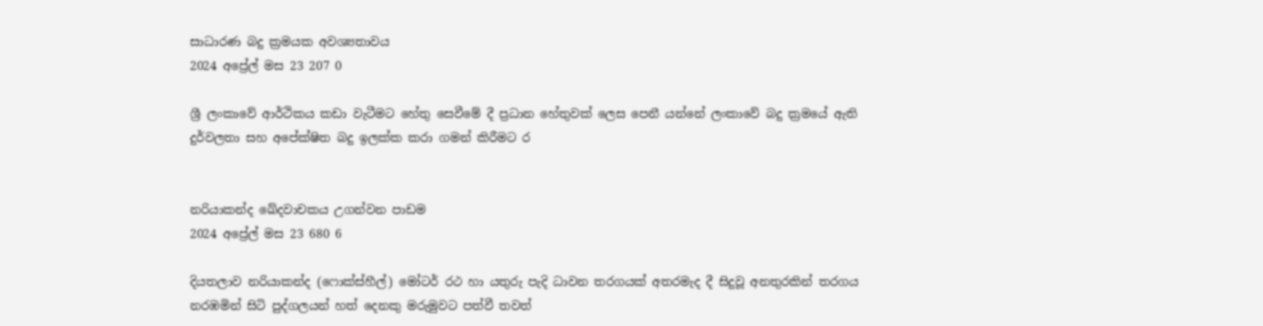සාධාරණ බදු ක්‍රමයක අවශ්‍යතාවය
2024 අප්‍රේල් මස 23 207 0

ශ්‍රී ලංකාවේ ආර්ථිකය කඩා වැටීමට හේතු සෙවීමේ දී ප්‍රධාන හේතුවක් ලෙස පෙනී යන්නේ ලංකාවේ බදු ක්‍රමයේ ඇති දුර්වලතා සහ අපේක්ෂිත බදු ඉලක්ක කරා ගමන් කිරීමට ර


නරියාකන්ද ඛේදවාචකය උගන්වන පාඩම
2024 අප්‍රේල් මස 23 680 6

දියතලාව නරියාකන්ද (ෆොක්ස්හීල්) මෝටර් රථ හා යතුරු පැදි ධාවන තරගයක් අතරමැද දී සිදුවූ අනතුරකින් තරගය නරඹමින් සිටි පුද්ගලයන් හත් දෙනකු මරුමුවට පත්වී තවත්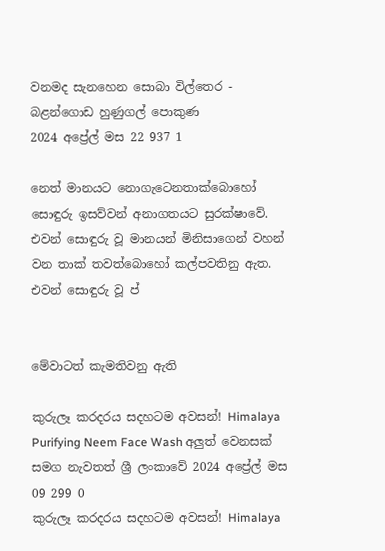වනමද සැනහෙන සොබා විල්තෙර - බළන්ගොඩ හුණුගල් පොකුණ
2024 අප්‍රේල් මස 22 937 1

නෙත් මානයට නොගැටෙනතාක්බොහෝ සොඳුරු ඉසව්වන් අනාගතයට සුරක්ෂාවේ. එවන් සොඳුරු වූ මානයන් මිනිසාගෙන් වහන් වන තාක් තවත්බොහෝ කල්පවතිනු ඇත. එවන් සොඳුරු වූ ප්


මේවාටත් කැමතිවනු ඇති

කුරුලෑ කරදරය සදහටම අවසන්! Himalaya Purifying Neem Face Wash අලුත් වෙනසක් සමග නැවතත් ශ්‍රී ලංකාවේ 2024 අප්‍රේල් මස 09 299 0
කුරුලෑ කරදරය සදහටම අවසන්! Himalaya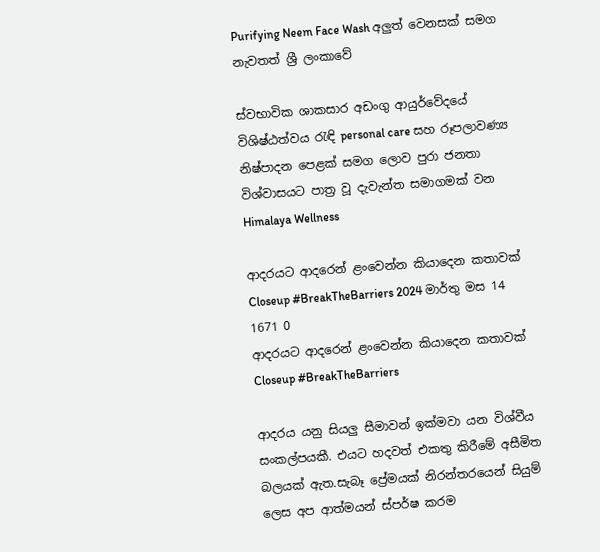Purifying Neem Face Wash අලුත් වෙනසක් සමග නැවතත් ශ්‍රී ලංකාවේ

ස්වභාවික ශාකසාර අඩංගු ආයුර්වේදයේ විශිෂ්ඨත්වය රැඳි personal care සහ රූපලාවණ්‍ය නිෂ්පාදන පෙළක් සමග ලොව පුරා ජනතා විශ්වාසයට පාත්‍ර වූ දැවැන්ත සමාගමක් වන Himalaya Wellness

ආදරයට ආදරෙන් ළංවෙන්න කියාදෙන කතාවක් Closeup #BreakTheBarriers 2024 මාර්තු මස 14 1671 0
ආදරයට ආදරෙන් ළංවෙන්න කියාදෙන කතාවක් Closeup #BreakTheBarriers

ආදරය යනු සියලු සීමාවන් ඉක්මවා යන විශ්වීය සංකල්පයකී. එයට හදවත් එකතු කිරීමේ අසීමිත බලයක් ඇත.සැබෑ ප්‍රේමයක් නිරන්තරයෙන් සියුම් ලෙස අප ආත්මයන් ස්පර්ෂ කරම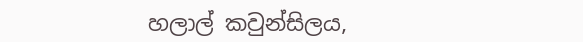හලාල් කවුන්සිලය,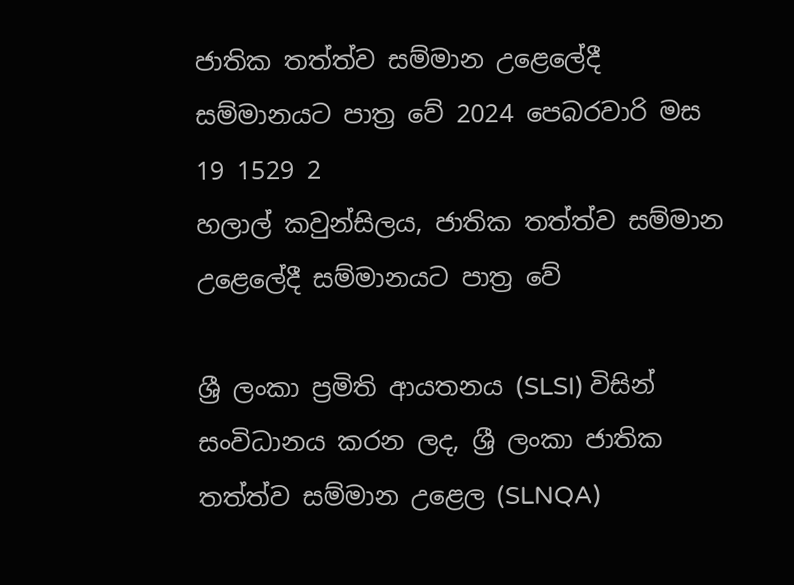ජාතික තත්ත්ව සම්මාන උළෙලේදී සම්මානයට පාත්‍ර වේ 2024 පෙබරවාරි මස 19 1529 2
හලාල් කවුන්සිලය, ජාතික තත්ත්ව සම්මාන උළෙලේදී සම්මානයට පාත්‍ර වේ

ශ්‍රී ලංකා ප්‍රමිති ආයතනය (SLSI) විසින් සංවිධානය කරන ලද, ශ්‍රී ලංකා ජාතික තත්ත්ව සම්මාන උළෙල (SLNQA)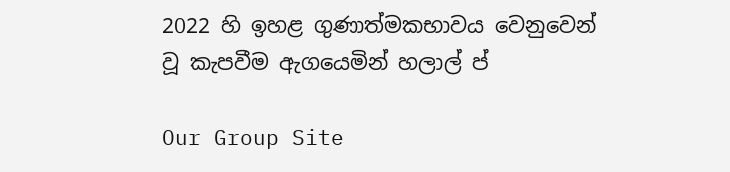2022 හි ඉහළ ගුණාත්මකභාවය වෙනුවෙන් වූ කැපවීම ඇගයෙමින් හලාල් ප්

Our Group Site